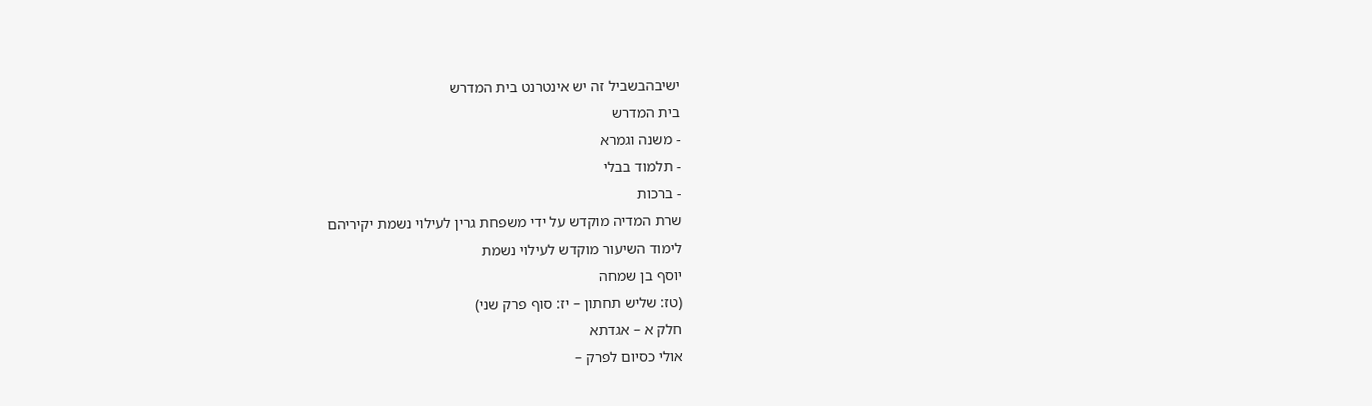ישיבהבשביל זה יש אינטרנט בית המדרש
בית המדרש
- משנה וגמרא
- תלמוד בבלי
- ברכות
שרת המדיה מוקדש על ידי משפחת גרין לעילוי נשמת יקיריהם
לימוד השיעור מוקדש לעילוי נשמת
יוסף בן שמחה
(טז: שליש תחתון – יז: סוף פרק שני)
חלק א – אגדתא
אולי כסיום לפרק –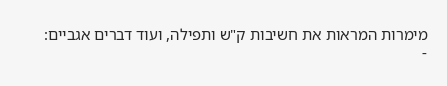מימרות המראות את חשיבות ק"ש ותפילה, ועוד דברים אגביים:
-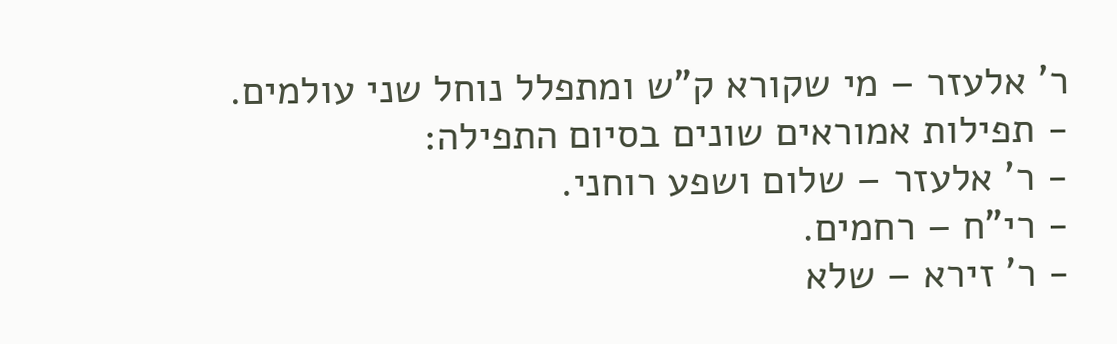ר' אלעזר – מי שקורא ק"ש ומתפלל נוחל שני עולמים.
- תפילות אמוראים שונים בסיום התפילה:
- ר' אלעזר – שלום ושפע רוחני.
- רי"ח – רחמים.
- ר' זירא – שלא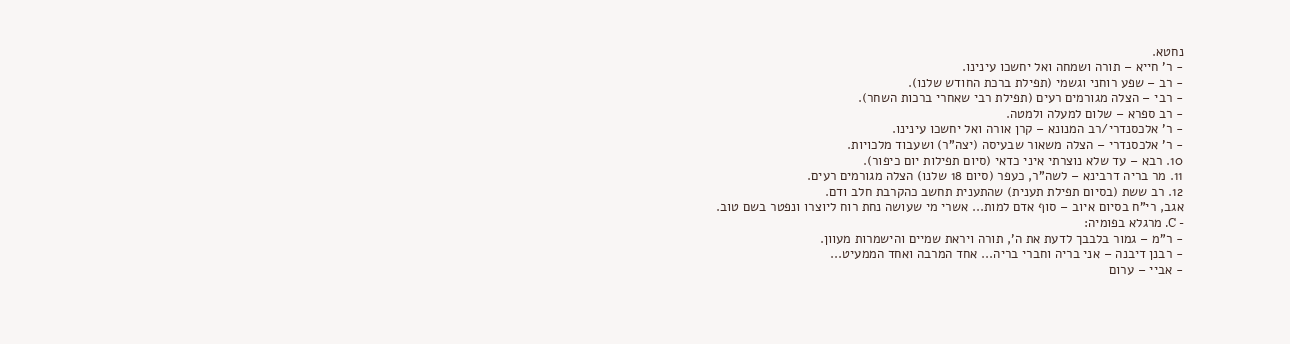נחטא.
- ר' חייא – תורה ושמחה ואל יחשכו עינינו.
- רב – שפע רוחני וגשמי (תפילת ברכת החודש שלנו).
- רבי – הצלה מגורמים רעים (תפילת רבי שאחרי ברכות השחר).
- רב ספרא – שלום למעלה ולמטה.
- ר' אלכסנדרי/רב המנונא – קרן אורה ואל יחשכו עינינו.
- ר' אלכסנדרי – הצלה משאור שבעיסה (יצה"ר) ושעבוד מלכויות.
10. רבא – עד שלא נוצרתי איני כדאי (סיום תפילות יום כיפור).
11. מר בריה דרבינא – לשה"ר, כעפר (סיום 18 שלנו) הצלה מגורמים רעים.
12. רב ששת (בסיום תפילת תענית) שהתענית תחשב כהקרבת חלב ודם.
אגב, רי"ח בסיום איוב – סוף אדם למות... אשרי מי שעושה נחת רוח ליוצרו ונפטר בשם טוב.
- C. מרגלא בפומיה:
- ר"מ – גמור בלבבך לדעת את ה', תורה ויראת שמיים והישמרות מעוון.
- רבנן דיבנה – אני בריה וחברי בריה... אחד המרבה ואחד הממעיט...
- אביי – ערום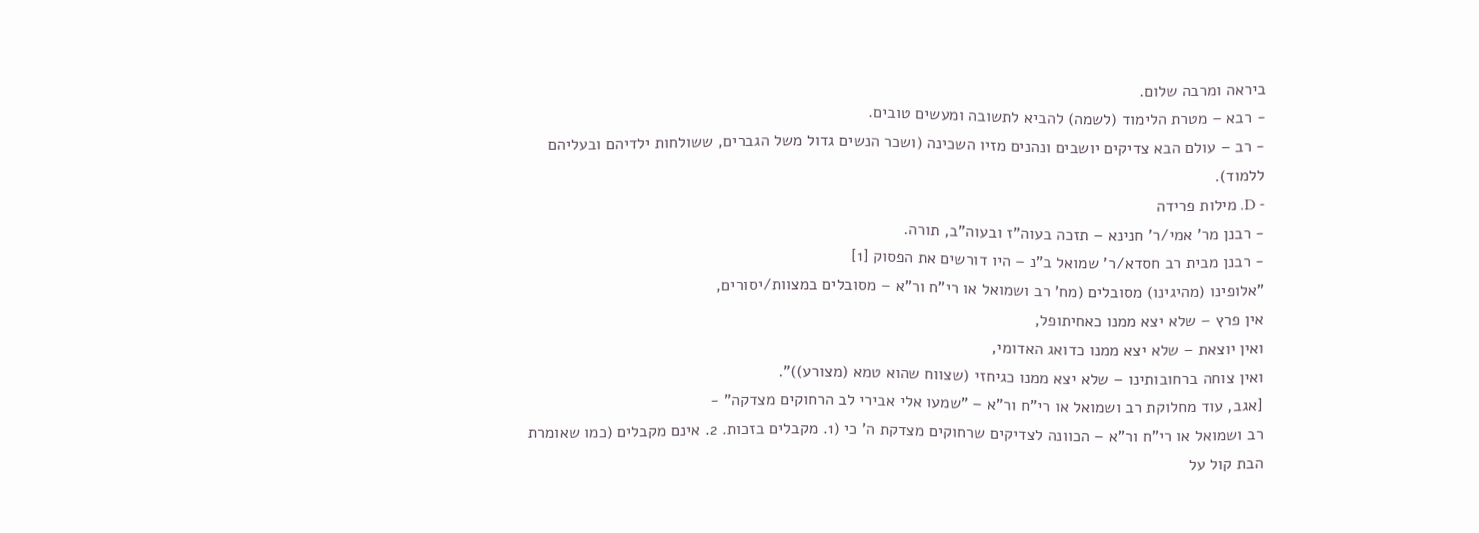ביראה ומרבה שלום.
- רבא – מטרת הלימוד (לשמה) להביא לתשובה ומעשים טובים.
- רב – עולם הבא צדיקים יושבים ונהנים מזיו השכינה (ושכר הנשים גדול משל הגברים, ששולחות ילדיהם ובעליהם ללמוד).
- D. מילות פרידה
- רבנן מר' אמי/ר' חנינא – תזכה בעוה"ז ובעוה"ב, תורה.
- רבנן מבית רב חסדא/ר' שמואל ב"נ – היו דורשים את הפסוק [1]
"אלופינו (מהיגינו) מסובלים (מח' רב ושמואל או רי"ח ור"א – מסובלים במצוות/יסורים,
אין פרץ – שלא יצא ממנו כאחיתופל,
ואין יוצאת – שלא יצא ממנו כדואג האדומי,
ואין צוחה ברחובותינו – שלא יצא ממנו כגיחזי (שצווח שהוא טמא (מצורע))".
[אגב, עוד מחלוקת רב ושמואל או רי"ח ור"א – "שמעו אלי אבירי לב הרחוקים מצדקה" -
רב ושמואל או רי"ח ור"א – הכוונה לצדיקים שרחוקים מצדקת ה' כי (1. מקבלים בזכות. 2. אינם מקבלים (כמו שאומרת הבת קול על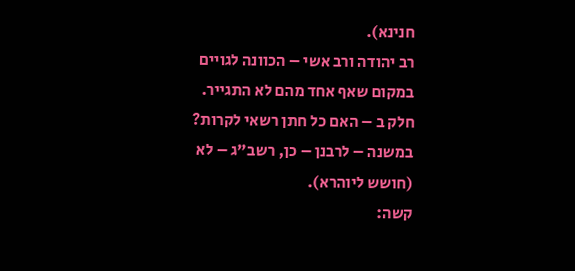חנינא).
רב יהודה ורב אשי – הכוונה לגויים במקום שאף אחד מהם לא התגייר.
חלק ב – האם כל חתן רשאי לקרות?
במשנה – לרבנן – כן, רשב"ג – לא (חושש ליוהרא).
קשה: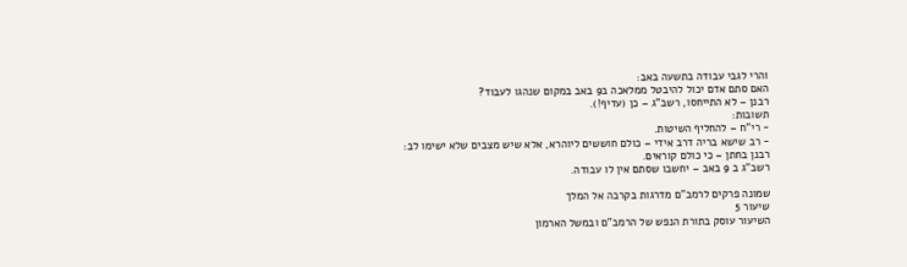והרי לגבי עבודה בתשעה באב:
האם סתם אדם יכול להיבטל ממלאכה ב9 באב במקום שנהגו לעבוד?
רבנן – לא התייחסו, רשב"ג – כן (עדיף!).
תשובות:
- רי"ח – להחליף השיטות.
- רב שישא בריה דרב אידי – כולם חוששים ליוהרא, אלא שיש מצבים שלא ישימו לב:
רבנן בחתן – כי כולם קוראים.
רשב"ג ב 9 באב – יחשבו שסתם אין לו עבודה.

שמונה פרקים לרמב"ם מדרגות בקרבה אל המלך
שיעור 5
השיעור עוסק בתורת הנפש של הרמב"ם ובמשל הארמון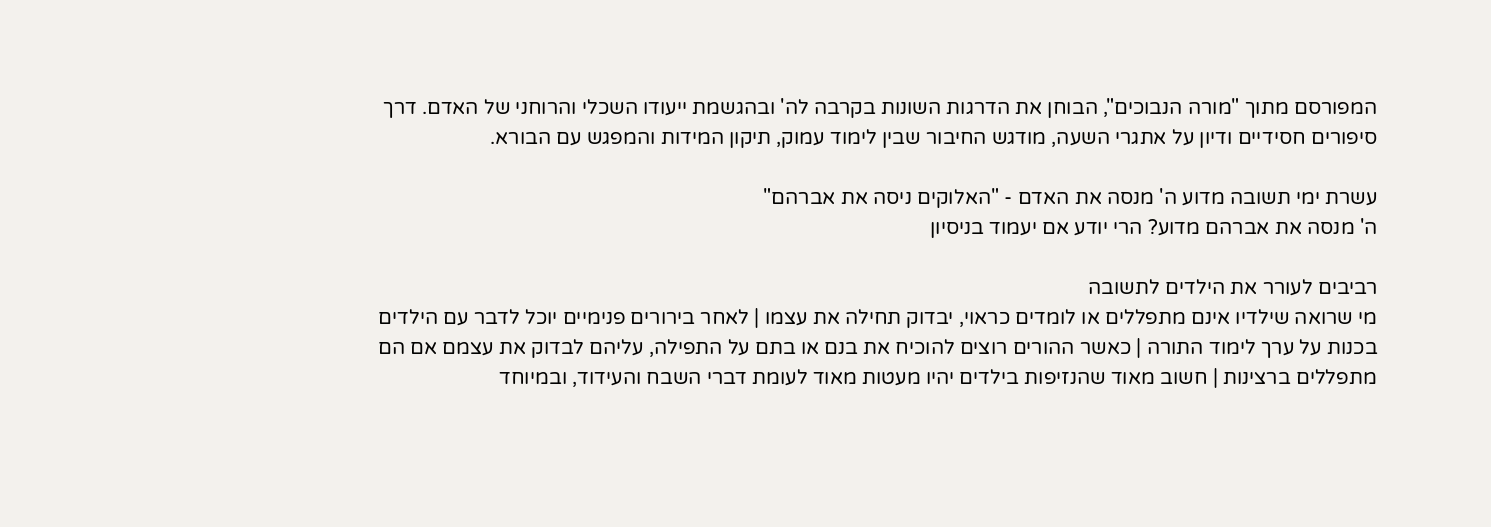המפורסם מתוך "מורה הנבוכים", הבוחן את הדרגות השונות בקרבה לה' ובהגשמת ייעודו השכלי והרוחני של האדם. דרך סיפורים חסידיים ודיון על אתגרי השעה, מודגש החיבור שבין לימוד עמוק, תיקון המידות והמפגש עם הבורא.

עשרת ימי תשובה מדוע ה' מנסה את האדם - "האלוקים ניסה את אברהם"
ה' מנסה את אברהם מדוע? הרי יודע אם יעמוד בניסיון

רביבים לעורר את הילדים לתשובה
מי שרואה שילדיו אינם מתפללים או לומדים כראוי, יבדוק תחילה את עצמו | לאחר בירורים פנימיים יוכל לדבר עם הילדים בכנות על ערך לימוד התורה | כאשר ההורים רוצים להוכיח את בנם או בתם על התפילה, עליהם לבדוק את עצמם אם הם מתפללים ברצינות | חשוב מאוד שהנזיפות בילדים יהיו מעטות מאוד לעומת דברי השבח והעידוד, ובמיוחד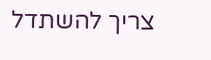צריך להשתדל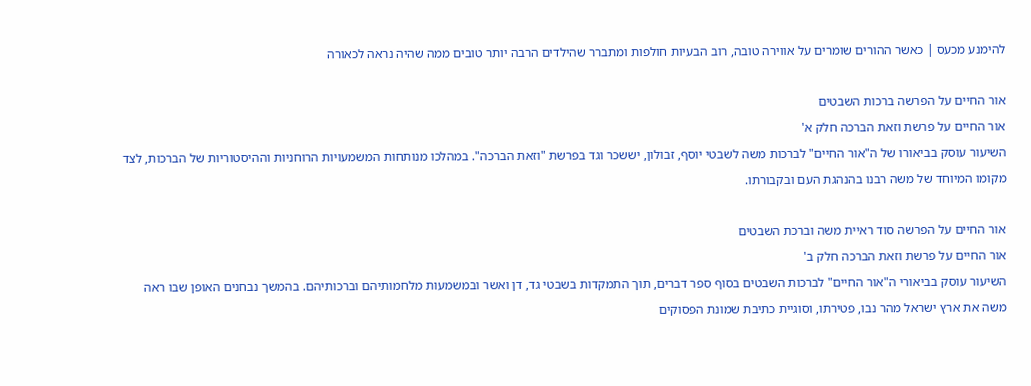להימנע מכעס | כאשר ההורים שומרים על אווירה טובה, רוב הבעיות חולפות ומתברר שהילדים הרבה יותר טובים ממה שהיה נראה לכאורה

אור החיים על הפרשה ברכות השבטים
אור החיים על פרשת וזאת הברכה חלק א'
השיעור עוסק בביאורו של ה"אור החיים" לברכות משה לשבטי יוסף, זבולון, יששכר וגד בפרשת "וזאת הברכה". במהלכו מנותחות המשמעויות הרוחניות וההיסטוריות של הברכות, לצד מקומו המיוחד של משה רבנו בהנהגת העם ובקבורתו.

אור החיים על הפרשה סוד ראיית משה וברכת השבטים
אור החיים על פרשת וזאת הברכה חלק ב'
השיעור עוסק בביאורי ה"אור החיים" לברכות השבטים בסוף ספר דברים, תוך התמקדות בשבטי גד, דן ואשר ובמשמעות מלחמותיהם וברכותיהם. בהמשך נבחנים האופן שבו ראה משה את ארץ ישראל מהר נבו, פטירתו, וסוגיית כתיבת שמונת הפסוקים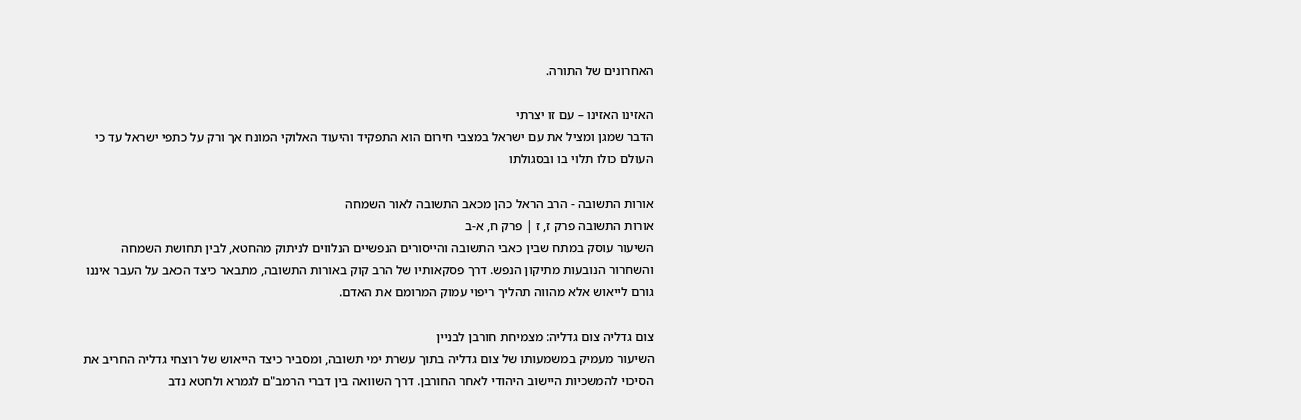האחרונים של התורה.

האזינו האזינו – עם זו יצרתי
הדבר שמגן ומציל את עם ישראל במצבי חירום הוא התפקיד והיעוד האלוקי המונח אך ורק על כתפי ישראל עד כי העולם כולו תלוי בו ובסגולתו

אורות התשובה - הרב הראל כהן מכאב התשובה לאור השמחה
אורות התשובה פרק ז, ז | פרק ח, א-ב
השיעור עוסק במתח שבין כאבי התשובה והייסורים הנפשיים הנלווים לניתוק מהחטא, לבין תחושת השמחה והשחרור הנובעות מתיקון הנפש. דרך פסקאותיו של הרב קוק באורות התשובה, מתבאר כיצד הכאב על העבר איננו גורם לייאוש אלא מהווה תהליך ריפוי עמוק המרומם את האדם.

צום גדליה צום גדליה: מצמיחת חורבן לבניין
השיעור מעמיק במשמעותו של צום גדליה בתוך עשרת ימי תשובה, ומסביר כיצד הייאוש של רוצחי גדליה החריב את הסיכוי להמשכיות היישוב היהודי לאחר החורבן. דרך השוואה בין דברי הרמב"ם לגמרא ולחטא נדב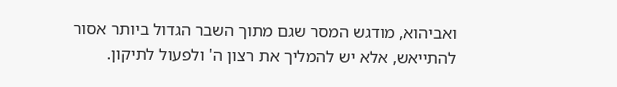ואביהוא, מודגש המסר שגם מתוך השבר הגדול ביותר אסור להתייאש, אלא יש להמליך את רצון ה' ולפעול לתיקון.